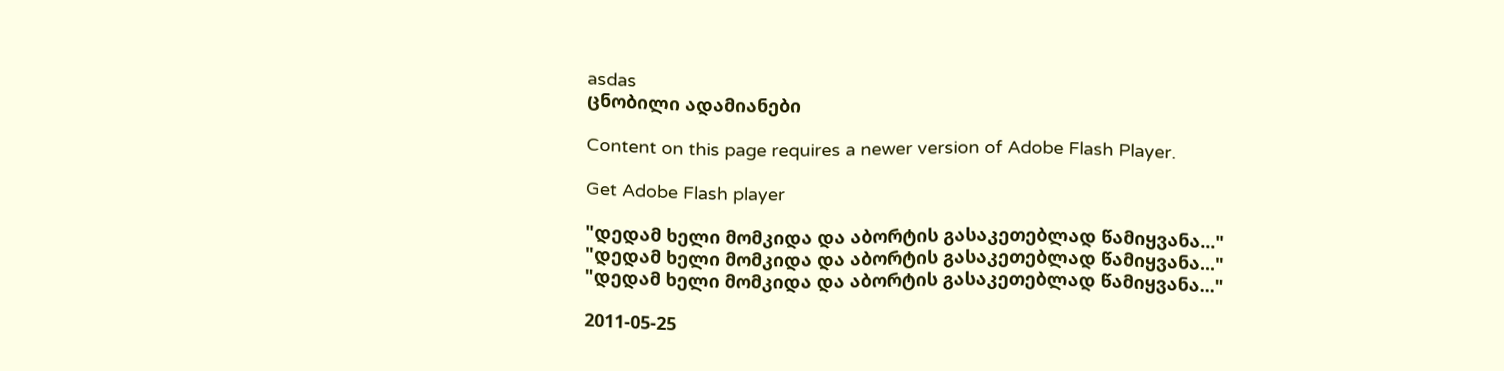asdas
ცნობილი ადამიანები

Content on this page requires a newer version of Adobe Flash Player.

Get Adobe Flash player

"დედამ ხელი მომკიდა და აბორტის გასაკეთებლად წამიყვანა..."
"დედამ ხელი მომკიდა და აბორტის გასაკეთებლად წამიყვანა..."
"დედამ ხელი მომკიდა და აბორტის გასაკეთებლად წამიყვანა..."

2011-05-25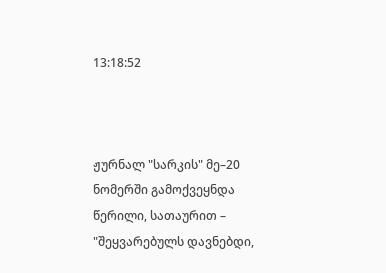13:18:52



ჟურნალ "სარკის" მე–20 ნომერში გამოქვეყნდა წერილი, სათაურით – "შეყვარებულს დავნებდი,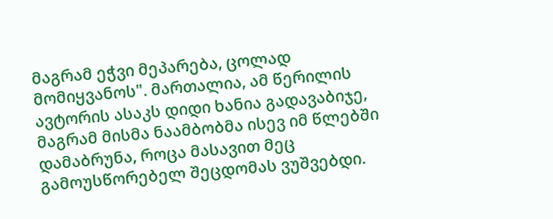მაგრამ ეჭვი მეპარება, ცოლად მომიყვანოს". მართალია, ამ წერილის ავტორის ასაკს დიდი ხანია გადავაბიჯე, მაგრამ მისმა ნაამბობმა ისევ იმ წლებში დამაბრუნა, როცა მასავით მეც გამოუსწორებელ შეცდომას ვუშვებდი.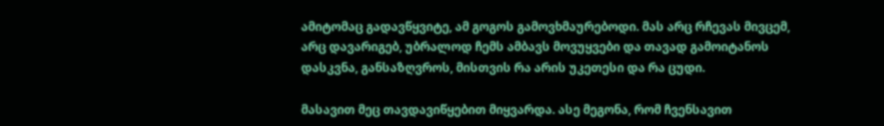ამიტომაც გადავწყვიტე, ამ გოგოს გამოვხმაურებოდი. მას არც რჩევას მივცემ, არც დავარიგებ, უბრალოდ ჩემს ამბავს მოვუყვები და თავად გამოიტანოს დასკვნა, განსაზღვროს, მისთვის რა არის უკეთესი და რა ცუდი.

მასავით მეც თავდავიწყებით მიყვარდა. ასე მეგონა, რომ ჩვენსავით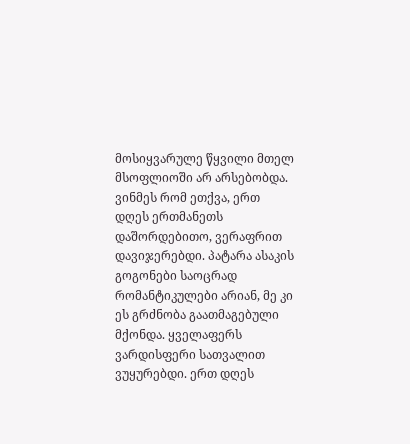მოსიყვარულე წყვილი მთელ მსოფლიოში არ არსებობდა. ვინმეს რომ ეთქვა, ერთ დღეს ერთმანეთს დაშორდებითო, ვერაფრით დავიჯერებდი. პატარა ასაკის გოგონები საოცრად რომანტიკულები არიან, მე კი ეს გრძნობა გაათმაგებული მქონდა. ყველაფერს ვარდისფერი სათვალით ვუყურებდი. ერთ დღეს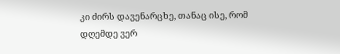კი ძირს დავენარცხე, თანაც ისე, რომ დღემდე ვერ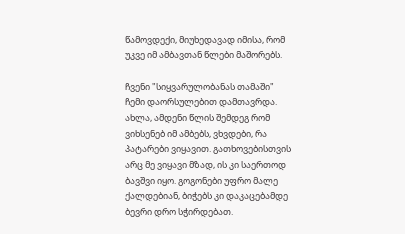წამოვდექი, მიუხედავად იმისა, რომ უკვე იმ ამბავთან წლები მაშორებს.

ჩვენი "სიყვარულობანას თამაში" ჩემი დაორსულებით დამთავრდა. ახლა, ამდენი წლის შემდეგ რომ ვიხსენებ იმ ამბებს, ვხვდები, რა პატარები ვიყავით. გათხოვებისთვის არც მე ვიყავი მზად, ის კი საერთოდ ბავშვი იყო. გოგონები უფრო მალე ქალდებიან, ბიჭებს კი დაკაცებამდე ბევრი დრო სჭირდებათ.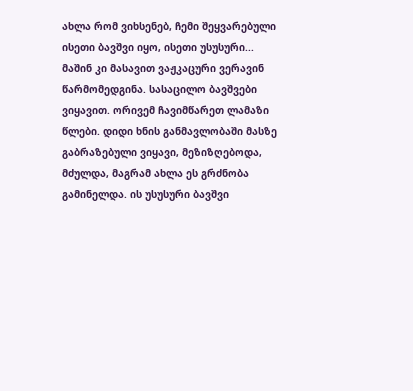ახლა რომ ვიხსენებ, ჩემი შეყვარებული ისეთი ბავშვი იყო, ისეთი უსუსური... მაშინ კი მასავით ვაჟკაცური ვერავინ წარმომედგინა. სასაცილო ბავშვები ვიყავით. ორივემ ჩავიმწარეთ ლამაზი წლები. დიდი ხნის განმავლობაში მასზე გაბრაზებული ვიყავი, მეზიზღებოდა, მძულდა, მაგრამ ახლა ეს გრძნობა გამინელდა. ის უსუსური ბავშვი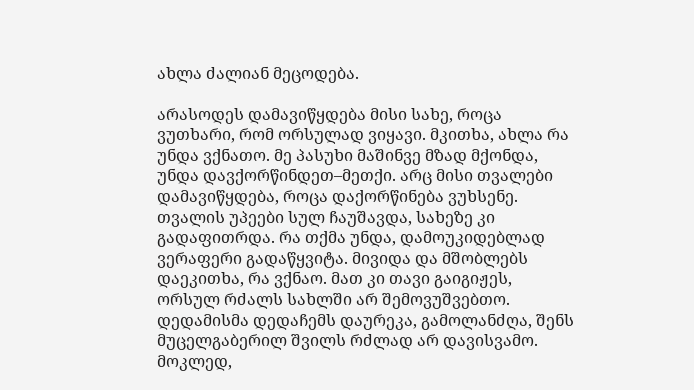ახლა ძალიან მეცოდება.

არასოდეს დამავიწყდება მისი სახე, როცა ვუთხარი, რომ ორსულად ვიყავი. მკითხა, ახლა რა უნდა ვქნათო. მე პასუხი მაშინვე მზად მქონდა, უნდა დავქორწინდეთ–მეთქი. არც მისი თვალები დამავიწყდება, როცა დაქორწინება ვუხსენე. თვალის უპეები სულ ჩაუშავდა, სახეზე კი გადაფითრდა. რა თქმა უნდა, დამოუკიდებლად ვერაფერი გადაწყვიტა. მივიდა და მშობლებს დაეკითხა, რა ვქნაო. მათ კი თავი გაიგიჟეს, ორსულ რძალს სახლში არ შემოვუშვებთო. დედამისმა დედაჩემს დაურეკა, გამოლანძღა, შენს მუცელგაბერილ შვილს რძლად არ დავისვამო. მოკლედ,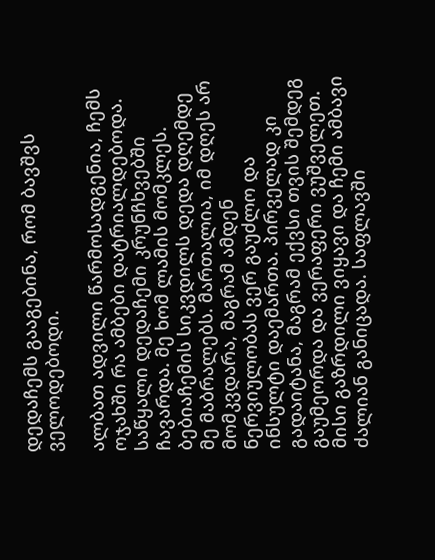დედაჩემს გააგებინა, რომ ბავშვს ველოდებოდი.

ალბათ ადვილი წარმოსადგენია, ჩემს ოჯახში რა ამბები დატრიალდებოდა. საწყალი დედაჩემი კრუნჩხვებში ჩავარდა. მე ხომ ლამის მომკლეს. ბებიაჩემის სიკვდილს დედა დღემდე მე მაბრალებს. მართალია, იმ დღეს არ მომკვდარა, მაგრამ ამდენ ნერვიულობას ვერ გაუძლო და ინსულტი დაემართა. პირველად კი გადაიტანა, მაგრამ ექვსი თვის შემდეგ გაუმეორდა და ვერაფერი ვუშველეთ. მისი გაზრდილი ვიყავი და ჩემი ამბავი ძალიან განიცადა. საფლავში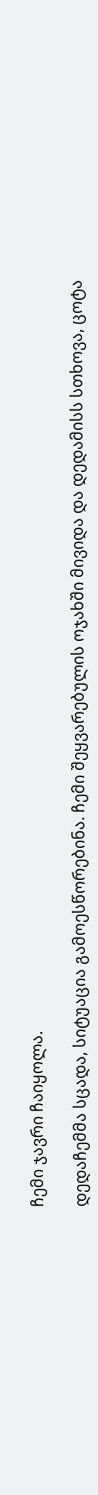ჩემი ჯავრი ჩაიყოლა.

დედაჩემმა სცადა, სიტუაცია გამოესწორებინა. ჩემი შეყვარებულის ოჯახში მივიდა და დედამისს სთხოვა, ცოტა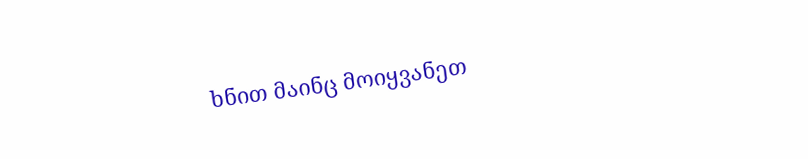ხნით მაინც მოიყვანეთ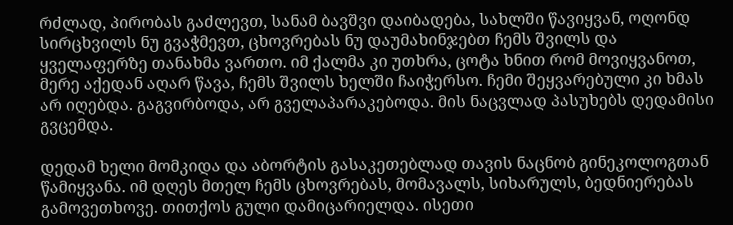რძლად, პირობას გაძლევთ, სანამ ბავშვი დაიბადება, სახლში წავიყვან, ოღონდ სირცხვილს ნუ გვაჭმევთ, ცხოვრებას ნუ დაუმახინჯებთ ჩემს შვილს და ყველაფერზე თანახმა ვართო. იმ ქალმა კი უთხრა, ცოტა ხნით რომ მოვიყვანოთ, მერე აქედან აღარ წავა, ჩემს შვილს ხელში ჩაიჭერსო. ჩემი შეყვარებული კი ხმას არ იღებდა. გაგვირბოდა, არ გველაპარაკებოდა. მის ნაცვლად პასუხებს დედამისი გვცემდა.

დედამ ხელი მომკიდა და აბორტის გასაკეთებლად თავის ნაცნობ გინეკოლოგთან წამიყვანა. იმ დღეს მთელ ჩემს ცხოვრებას, მომავალს, სიხარულს, ბედნიერებას გამოვეთხოვე. თითქოს გული დამიცარიელდა. ისეთი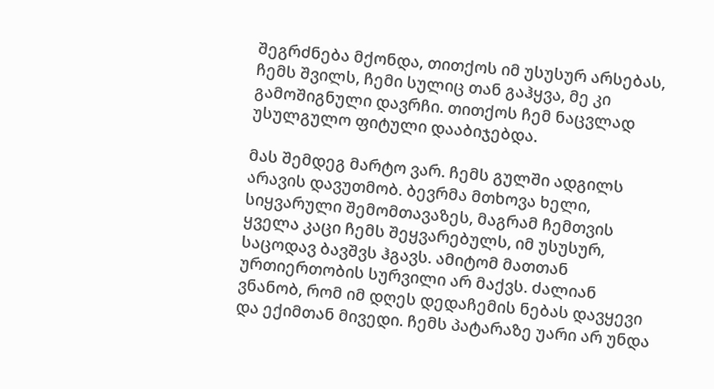შეგრძნება მქონდა, თითქოს იმ უსუსურ არსებას, ჩემს შვილს, ჩემი სულიც თან გაჰყვა, მე კი გამოშიგნული დავრჩი. თითქოს ჩემ ნაცვლად უსულგულო ფიტული დააბიჯებდა.

მას შემდეგ მარტო ვარ. ჩემს გულში ადგილს არავის დავუთმობ. ბევრმა მთხოვა ხელი, სიყვარული შემომთავაზეს, მაგრამ ჩემთვის ყველა კაცი ჩემს შეყვარებულს, იმ უსუსურ, საცოდავ ბავშვს ჰგავს. ამიტომ მათთან ურთიერთობის სურვილი არ მაქვს. ძალიან ვნანობ, რომ იმ დღეს დედაჩემის ნებას დავყევი და ექიმთან მივედი. ჩემს პატარაზე უარი არ უნდა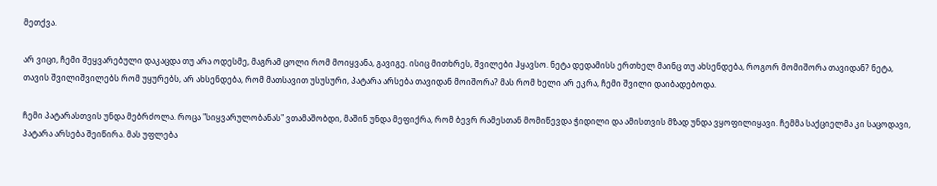მეთქვა.

არ ვიცი, ჩემი შეყვარებული დაკაცდა თუ არა ოდესმე, მაგრამ ცოლი რომ მოიყვანა, გავიგე. ისიც მითხრეს, შვილები ჰყავსო. ნეტა დედამისს ერთხელ მაინც თუ ახსენდება, როგორ მომიშორა თავიდან? ნეტა, თავის შვილიშვილებს რომ უყურებს, არ ახსენდება, რომ მათსავით უსუსური, პატარა არსება თავიდან მოიშორა? მას რომ ხელი არ ეკრა, ჩემი შვილი დაიბადებოდა.

ჩემი პატარასთვის უნდა მებრძოლა. როცა "სიყვარულობანას" ვთამაშობდი, მაშინ უნდა მეფიქრა, რომ ბევრ რამესთან მომიწევდა ჭიდილი და ამისთვის მზად უნდა ვყოფილიყავი. ჩემმა საქციელმა კი საცოდავი, პატარა არსება შეიწირა. მას უფლება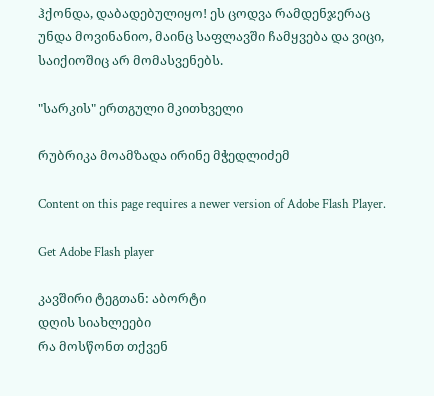ჰქონდა, დაბადებულიყო! ეს ცოდვა რამდენჯერაც უნდა მოვინანიო, მაინც საფლავში ჩამყვება და ვიცი, საიქიოშიც არ მომასვენებს.

"სარკის" ერთგული მკითხველი

რუბრიკა მოამზადა ირინე მჭედლიძემ

Content on this page requires a newer version of Adobe Flash Player.

Get Adobe Flash player

კავშირი ტეგთან: აბორტი
დღის სიახლეები
რა მოსწონთ თქვენ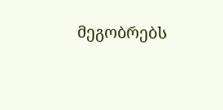მეგობრებს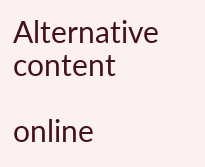Alternative content

online